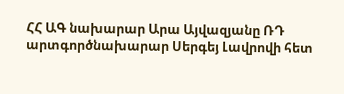ՀՀ ԱԳ նախարար Արա Այվազյանը ՌԴ արտգործնախարար Սերգեյ Լավրովի հետ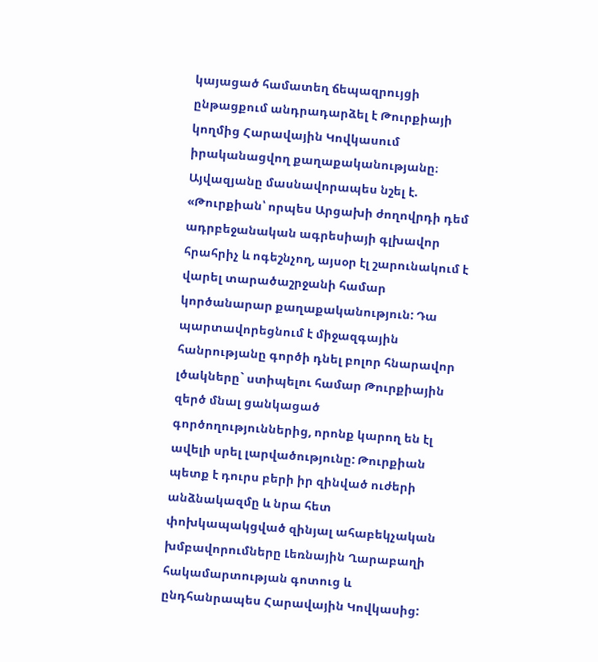կայացած համատեղ ճեպազրույցի ընթացքում անդրադարձել է Թուրքիայի կողմից Հարավային Կովկասում իրականացվող քաղաքականությանը։ Այվազյանը մասնավորապես նշել է. «Թուրքիան՝ որպես Արցախի ժողովրդի դեմ ադրբեջանական ագրեսիայի գլխավոր հրահրիչ և ոգեշնչող, այսօր էլ շարունակում է վարել տարածաշրջանի համար կործանարար քաղաքականություն: Դա պարտավորեցնում է միջազգային հանրությանը գործի դնել բոլոր հնարավոր լծակները` ստիպելու համար Թուրքիային զերծ մնալ ցանկացած գործողություններից, որոնք կարող են էլ ավելի սրել լարվածությունը: Թուրքիան պետք է դուրս բերի իր զինված ուժերի անձնակազմը և նրա հետ փոխկապակցված զինյալ ահաբեկչական խմբավորումները Լեռնային Ղարաբաղի հակամարտության գոտուց և ընդհանրապես Հարավային Կովկասից: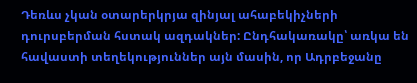Դեռևս չկան օտարերկրյա զինյալ ահաբեկիչների դուրսբերման հստակ ազդակներ: Ընդհակառակը՝ առկա են հավաստի տեղեկություններ այն մասին, որ Ադրբեջանը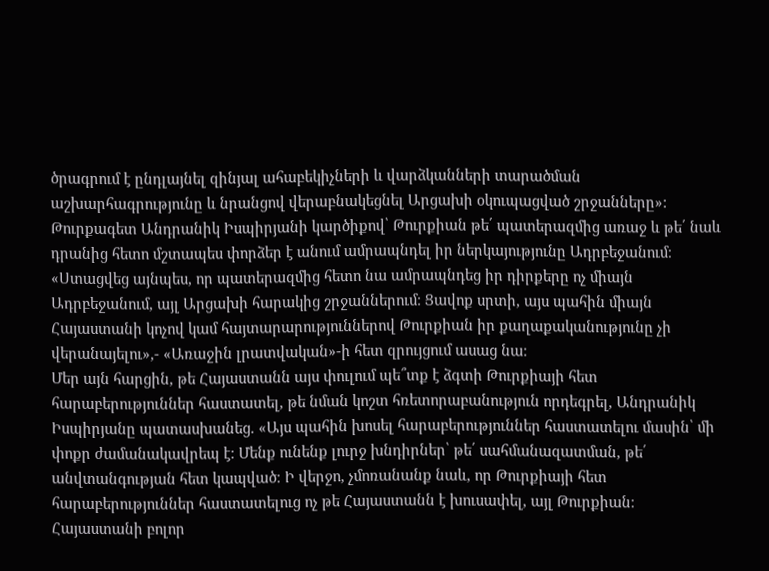ծրագրում է ընդլայնել զինյալ ահաբեկիչների և վարձկանների տարածման աշխարհագրությունը և նրանցով վերաբնակեցնել Արցախի օկուպացված շրջանները»:
Թուրքագետ Անդրանիկ Իսպիրյանի կարծիքով՝ Թուրքիան թե՛ պատերազմից առաջ և թե՛ նաև դրանից հետո մշտապես փորձեր է անում ամրապնդել իր ներկայությունը Ադրբեջանում։ «Ստացվեց այնպես, որ պատերազմից հետո նա ամրապնդեց իր դիրքերը ոչ միայն Ադրբեջանում, այլ Արցախի հարակից շրջաններում։ Ցավոք սրտի, այս պահին միայն Հայաստանի կոչով կամ հայտարարություններով Թուրքիան իր քաղաքականությունը չի վերանայելու»,- «Առաջին լրատվական»-ի հետ զրույցում ասաց նա։
Մեր այն հարցին, թե Հայաստանն այս փուլում պե՞տք է ձգտի Թուրքիայի հետ հարաբերություններ հաստատել, թե նման կոշտ հռետորաբանություն որդեգրել, Անդրանիկ Իսպիրյանը պատասխանեց. «Այս պահին խոսել հարաբերություններ հաստատելու մասին՝ մի փոքր ժամանակավրեպ է։ Մենք ունենք լուրջ խնդիրներ՝ թե՛ սահմանազատման, թե՛ անվտանգության հետ կապված։ Ի վերջո, չմոռանանք նաև, որ Թուրքիայի հետ հարաբերություններ հաստատելուց ոչ թե Հայաստանն է խուսափել, այլ Թուրքիան։ Հայաստանի բոլոր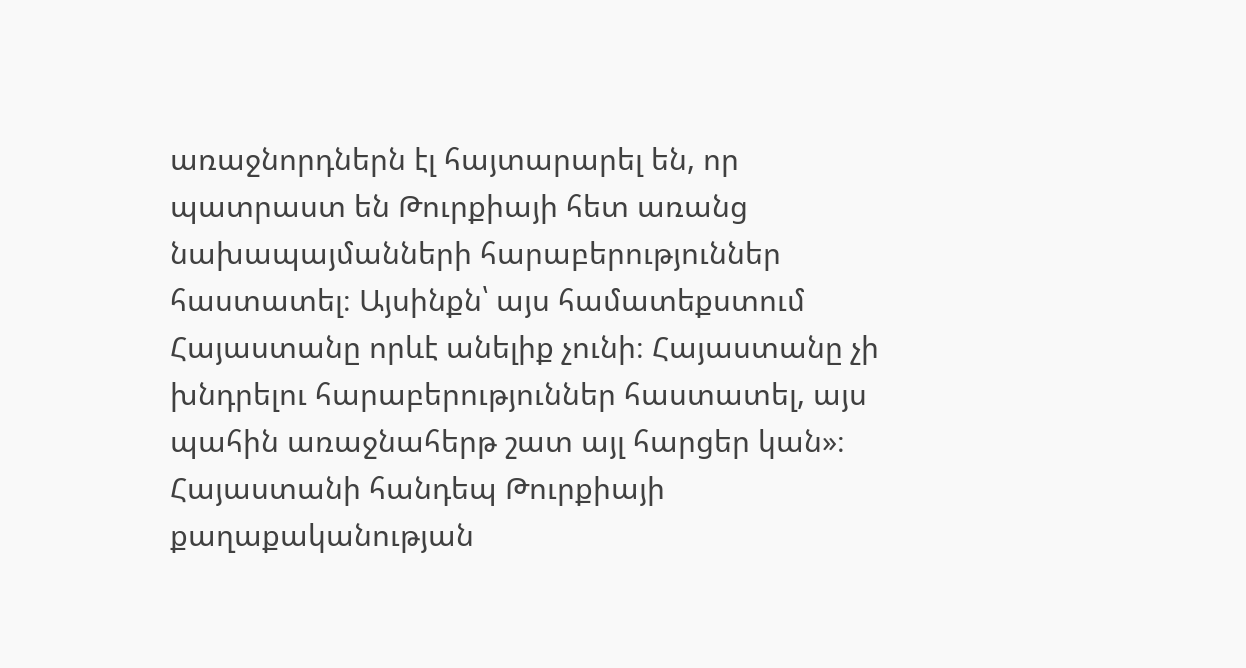առաջնորդներն էլ հայտարարել են, որ պատրաստ են Թուրքիայի հետ առանց նախապայմանների հարաբերություններ հաստատել։ Այսինքն՝ այս համատեքստում Հայաստանը որևէ անելիք չունի։ Հայաստանը չի խնդրելու հարաբերություններ հաստատել, այս պահին առաջնահերթ շատ այլ հարցեր կան»։
Հայաստանի հանդեպ Թուրքիայի քաղաքականության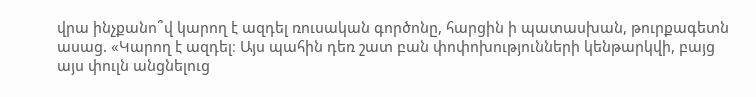վրա ինչքանո՞վ կարող է ազդել ռուսական գործոնը, հարցին ի պատասխան, թուրքագետն ասաց. «Կարող է ազդել։ Այս պահին դեռ շատ բան փոփոխությունների կենթարկվի, բայց այս փուլն անցնելուց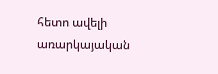հետո ավելի առարկայական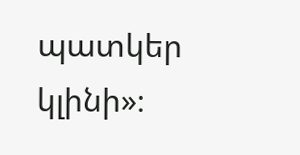պատկեր կլինի»։